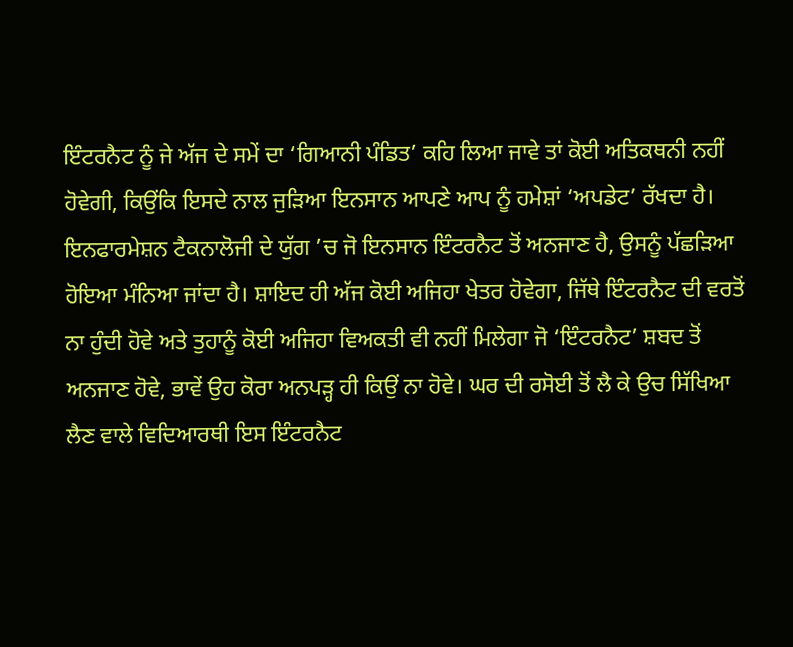ਇੰਟਰਨੈਟ ਨੂੰ ਜੇ ਅੱਜ ਦੇ ਸਮੇਂ ਦਾ ‘ਗਿਆਨੀ ਪੰਡਿਤ’ ਕਹਿ ਲਿਆ ਜਾਵੇ ਤਾਂ ਕੋਈ ਅਤਿਕਥਨੀ ਨਹੀਂ ਹੋਵੇਗੀ, ਕਿਉਂਕਿ ਇਸਦੇ ਨਾਲ ਜੁੜਿਆ ਇਨਸਾਨ ਆਪਣੇ ਆਪ ਨੂੰ ਹਮੇਸ਼ਾਂ ‘ਅਪਡੇਟ’ ਰੱਖਦਾ ਹੈ। ਇਨਫਾਰਮੇਸ਼ਨ ਟੈਕਨਾਲੋਜੀ ਦੇ ਯੁੱਗ ’ਚ ਜੋ ਇਨਸਾਨ ਇੰਟਰਨੈਟ ਤੋਂ ਅਨਜਾਣ ਹੈ, ਉਸਨੂੰ ਪੱਛੜਿਆ ਹੋਇਆ ਮੰਨਿਆ ਜਾਂਦਾ ਹੈ। ਸ਼ਾਇਦ ਹੀ ਅੱਜ ਕੋਈ ਅਜਿਹਾ ਖੇਤਰ ਹੋਵੇਗਾ, ਜਿੱਥੇ ਇੰਟਰਨੈਟ ਦੀ ਵਰਤੋਂ ਨਾ ਹੁੰਦੀ ਹੋਵੇ ਅਤੇ ਤੁਹਾਨੂੰ ਕੋਈ ਅਜਿਹਾ ਵਿਅਕਤੀ ਵੀ ਨਹੀਂ ਮਿਲੇਗਾ ਜੋ ‘ਇੰਟਰਨੈਟ’ ਸ਼ਬਦ ਤੋਂ ਅਨਜਾਣ ਹੋਵੇ, ਭਾਵੇਂ ਉਹ ਕੋਰਾ ਅਨਪੜ੍ਹ ਹੀ ਕਿਉਂ ਨਾ ਹੋਵੇ। ਘਰ ਦੀ ਰਸੋਈ ਤੋਂ ਲੈ ਕੇ ਉਚ ਸਿੱਖਿਆ ਲੈਣ ਵਾਲੇ ਵਿਦਿਆਰਥੀ ਇਸ ਇੰਟਰਨੈਟ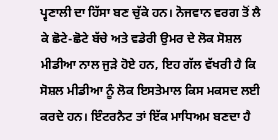ਪ੍ਵਣਾਲੀ ਦਾ ਹਿੱਸਾ ਬਣ ਚੁੱਕੇ ਹਨ। ਨੋਜਵਾਨ ਵਰਗ ਤੋਂ ਲੈ ਕੇ ਛੋਟੇ-ਛੋਟੇ ਬੱਚੇ ਅਤੇ ਵਡੇਰੀ ਉਮਰ ਦੇ ਲੋਕ ਸੋਸ਼ਲ ਮੀਡੀਆ ਨਾਲ ਜੁੜੇ ਹੋਏ ਹਨ, ਇਹ ਗੱਲ ਵੱਖਰੀ ਹੈ ਕਿ ਸੋਸ਼ਲ ਮੀਡੀਆ ਨੂੰ ਲੋਕ ਇਸਤੇਮਾਲ ਕਿਸ ਮਕਸਦ ਲਈ ਕਰਦੇ ਹਨ। ਇੰਟਰਨੈਟ ਤਾਂ ਇੱਕ ਮਾਧਿਅਮ ਬਣਦਾ ਹੈ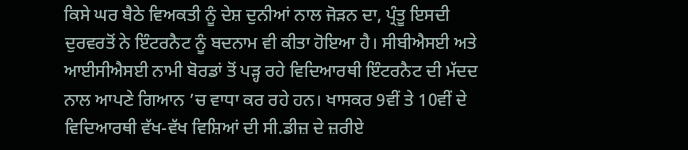ਕਿਸੇ ਘਰ ਬੈਠੇ ਵਿਅਕਤੀ ਨੂੰ ਦੇਸ਼ ਦੁਨੀਆਂ ਨਾਲ ਜੋੜਨ ਦਾ, ਪ੍ਰੰਤੂ ਇਸਦੀ ਦੁਰਵਰਤੋਂ ਨੇ ਇੰਟਰਨੈਟ ਨੂੰ ਬਦਨਾਮ ਵੀ ਕੀਤਾ ਹੋਇਆ ਹੈ। ਸੀਬੀਐਸਈ ਅਤੇ ਆਈਸੀਐਸਈ ਨਾਮੀ ਬੋਰਡਾਂ ਤੋਂ ਪੜ੍ਹ ਰਹੇ ਵਿਦਿਆਰਥੀ ਇੰਟਰਨੈਟ ਦੀ ਮੱਦਦ ਨਾਲ ਆਪਣੇ ਗਿਆਨ ’ਚ ਵਾਧਾ ਕਰ ਰਹੇ ਹਨ। ਖਾਸਕਰ 9ਵੀਂ ਤੇ 10ਵੀਂ ਦੇ ਵਿਦਿਆਰਥੀ ਵੱਖ-ਵੱਖ ਵਿਸ਼ਿਆਂ ਦੀ ਸੀ.ਡੀਜ਼ ਦੇ ਜ਼ਰੀਏ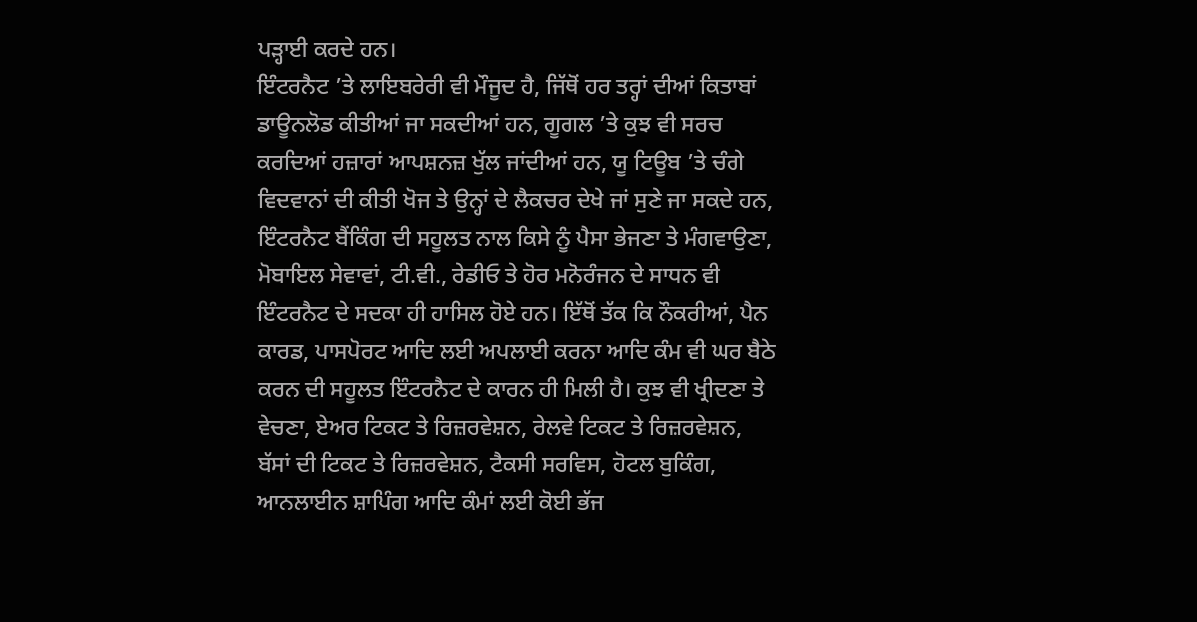ਪੜ੍ਹਾਈ ਕਰਦੇ ਹਨ।
ਇੰਟਰਨੈਟ ’ਤੇ ਲਾਇਬਰੇਰੀ ਵੀ ਮੌਜੂਦ ਹੈ, ਜਿੱਥੋਂ ਹਰ ਤਰ੍ਹਾਂ ਦੀਆਂ ਕਿਤਾਬਾਂ ਡਾਊਨਲੋਡ ਕੀਤੀਆਂ ਜਾ ਸਕਦੀਆਂ ਹਨ, ਗੂਗਲ ’ਤੇ ਕੁਝ ਵੀ ਸਰਚ ਕਰਦਿਆਂ ਹਜ਼ਾਰਾਂ ਆਪਸ਼ਨਜ਼ ਖੁੱਲ ਜਾਂਦੀਆਂ ਹਨ, ਯੂ ਟਿਊਬ ’ਤੇ ਚੰਗੇ ਵਿਦਵਾਨਾਂ ਦੀ ਕੀਤੀ ਖੋਜ ਤੇ ਉਨ੍ਹਾਂ ਦੇ ਲੈਕਚਰ ਦੇਖੇ ਜਾਂ ਸੁਣੇ ਜਾ ਸਕਦੇ ਹਨ, ਇੰਟਰਨੈਟ ਬੈਂਕਿੰਗ ਦੀ ਸਹੂਲਤ ਨਾਲ ਕਿਸੇ ਨੂੰ ਪੈਸਾ ਭੇਜਣਾ ਤੇ ਮੰਗਵਾਉਣਾ, ਮੋਬਾਇਲ ਸੇਵਾਵਾਂ, ਟੀ.ਵੀ., ਰੇਡੀਓ ਤੇ ਹੋਰ ਮਨੋਰੰਜਨ ਦੇ ਸਾਧਨ ਵੀ ਇੰਟਰਨੈਟ ਦੇ ਸਦਕਾ ਹੀ ਹਾਸਿਲ ਹੋਏ ਹਨ। ਇੱਥੋਂ ਤੱਕ ਕਿ ਨੌਕਰੀਆਂ, ਪੈਨ ਕਾਰਡ, ਪਾਸਪੋਰਟ ਆਦਿ ਲਈ ਅਪਲਾਈ ਕਰਨਾ ਆਦਿ ਕੰਮ ਵੀ ਘਰ ਬੈਠੇ ਕਰਨ ਦੀ ਸਹੂਲਤ ਇੰਟਰਨੈਟ ਦੇ ਕਾਰਨ ਹੀ ਮਿਲੀ ਹੈ। ਕੁਝ ਵੀ ਖ੍ਰੀਦਣਾ ਤੇ ਵੇਚਣਾ, ਏਅਰ ਟਿਕਟ ਤੇ ਰਿਜ਼ਰਵੇਸ਼ਨ, ਰੇਲਵੇ ਟਿਕਟ ਤੇ ਰਿਜ਼ਰਵੇਸ਼ਨ, ਬੱਸਾਂ ਦੀ ਟਿਕਟ ਤੇ ਰਿਜ਼ਰਵੇਸ਼ਨ, ਟੈਕਸੀ ਸਰਵਿਸ, ਹੋਟਲ ਬੁਕਿੰਗ, ਆਨਲਾਈਨ ਸ਼ਾਪਿੰਗ ਆਦਿ ਕੰਮਾਂ ਲਈ ਕੋਈ ਭੱਜ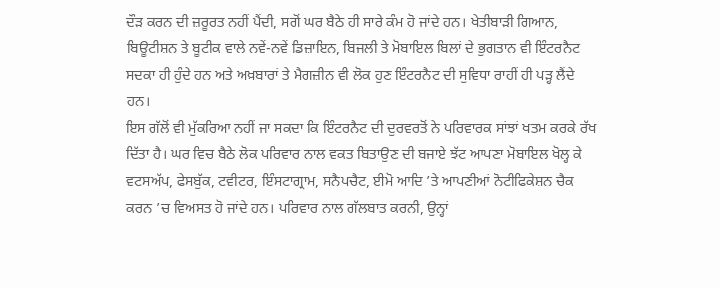ਦੌੜ ਕਰਨ ਦੀ ਜ਼ਰੂਰਤ ਨਹੀਂ ਪੈਂਦੀ, ਸਗੋਂ ਘਰ ਬੈਠੇ ਹੀ ਸਾਰੇ ਕੰਮ ਹੋ ਜਾਂਦੇ ਹਨ। ਖੇਤੀਬਾੜੀ ਗਿਆਨ, ਬਿਊਟੀਸ਼ਨ ਤੇ ਬੂਟੀਕ ਵਾਲੇ ਨਵੇਂ-ਨਵੇਂ ਡਿਜ਼ਾਇਨ, ਬਿਜਲੀ ਤੇ ਮੋਬਾਇਲ ਬਿਲਾਂ ਦੇ ਭੁਗਤਾਨ ਵੀ ਇੰਟਰਨੈਟ ਸਦਕਾ ਹੀ ਹੁੰਦੇ ਹਨ ਅਤੇ ਅਖ਼ਬਾਰਾਂ ਤੇ ਮੈਗਜ਼ੀਨ ਵੀ ਲੋਕ ਹੁਣ ਇੰਟਰਨੈਟ ਦੀ ਸੁਵਿਧਾ ਰਾਹੀਂ ਹੀ ਪੜ੍ਹ ਲੈਂਦੇ ਹਨ।
ਇਸ ਗੱਲੋਂ ਵੀ ਮੁੱਕਰਿਆ ਨਹੀਂ ਜਾ ਸਕਦਾ ਕਿ ਇੰਟਰਨੈਟ ਦੀ ਦੁਰਵਰਤੋਂ ਨੇ ਪਰਿਵਾਰਕ ਸਾਂਝਾਂ ਖਤਮ ਕਰਕੇ ਰੱਖ ਦਿੱਤਾ ਹੈ। ਘਰ ਵਿਚ ਬੈਠੇ ਲੋਕ ਪਰਿਵਾਰ ਨਾਲ ਵਕਤ ਬਿਤਾਉਣ ਦੀ ਬਜਾਏ ਝੱਟ ਆਪਣਾ ਮੋਬਾਇਲ ਖੋਲ੍ਹ ਕੇ ਵਟਸਅੱਪ, ਫੇਸਬੁੱਕ, ਟਵੀਟਰ, ਇੰਸਟਾਗ੍ਰਾਮ, ਸਨੈਪਚੈਟ, ਈਮੋ ਆਦਿ ’ਤੇ ਆਪਣੀਆਂ ਨੋਟੀਫਿਕੇਸ਼ਨ ਚੈਕ ਕਰਨ ’ਚ ਵਿਅਸਤ ਹੋ ਜਾਂਦੇ ਹਨ। ਪਰਿਵਾਰ ਨਾਲ ਗੱਲਬਾਤ ਕਰਨੀ, ਉਨ੍ਹਾਂ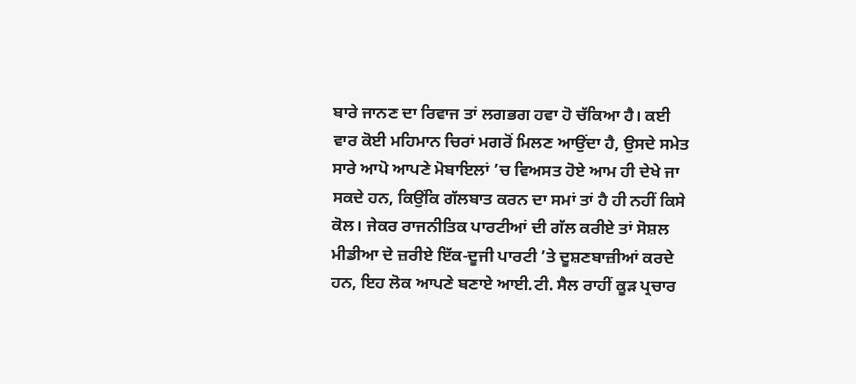ਬਾਰੇ ਜਾਨਣ ਦਾ ਰਿਵਾਜ ਤਾਂ ਲਗਭਗ ਹਵਾ ਹੋ ਚੱਕਿਆ ਹੈ। ਕਈ ਵਾਰ ਕੋਈ ਮਹਿਮਾਨ ਚਿਰਾਂ ਮਗਰੋਂ ਮਿਲਣ ਆਉਂਦਾ ਹੈ, ਉਸਦੇ ਸਮੇਤ ਸਾਰੇ ਆਪੋ ਆਪਣੇ ਮੋਬਾਇਲਾਂ ’ਚ ਵਿਅਸਤ ਹੋਏ ਆਮ ਹੀ ਦੇਖੇ ਜਾ ਸਕਦੇ ਹਨ, ਕਿਉਂਕਿ ਗੱਲਬਾਤ ਕਰਨ ਦਾ ਸਮਾਂ ਤਾਂ ਹੈ ਹੀ ਨਹੀਂ ਕਿਸੇ ਕੋਲ। ਜੇਕਰ ਰਾਜਨੀਤਿਕ ਪਾਰਟੀਆਂ ਦੀ ਗੱਲ ਕਰੀਏ ਤਾਂ ਸੋਸ਼ਲ ਮੀਡੀਆ ਦੇ ਜ਼ਰੀਏ ਇੱਕ-ਦੂਜੀ ਪਾਰਟੀ ’ਤੇ ਦੂਸ਼ਣਬਾਜ਼ੀਆਂ ਕਰਦੇ ਹਨ, ਇਹ ਲੋਕ ਆਪਣੇ ਬਣਾਏ ਆਈ.ਟੀ. ਸੈਲ ਰਾਹੀਂ ਕੂੜ ਪ੍ਰਚਾਰ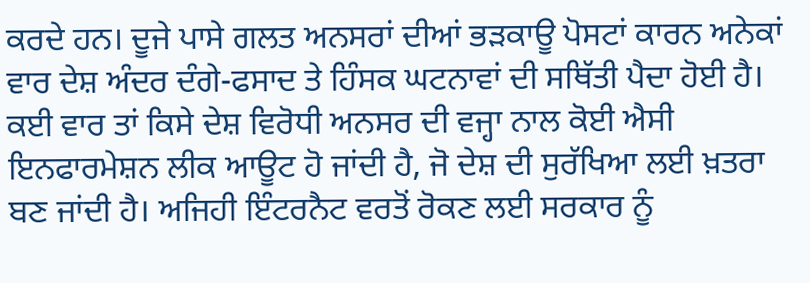ਕਰਦੇ ਹਨ। ਦੂਜੇ ਪਾਸੇ ਗਲਤ ਅਨਸਰਾਂ ਦੀਆਂ ਭੜਕਾਊ ਪੋਸਟਾਂ ਕਾਰਨ ਅਨੇਕਾਂ ਵਾਰ ਦੇਸ਼ ਅੰਦਰ ਦੰਗੇ-ਫਸਾਦ ਤੇ ਹਿੰਸਕ ਘਟਨਾਵਾਂ ਦੀ ਸਥਿੱਤੀ ਪੈਦਾ ਹੋਈ ਹੈ। ਕਈ ਵਾਰ ਤਾਂ ਕਿਸੇ ਦੇਸ਼ ਵਿਰੋਧੀ ਅਨਸਰ ਦੀ ਵਜ੍ਹਾ ਨਾਲ ਕੋਈ ਐਸੀ ਇਨਫਾਰਮੇਸ਼ਨ ਲੀਕ ਆਊਟ ਹੋ ਜਾਂਦੀ ਹੈ, ਜੋ ਦੇਸ਼ ਦੀ ਸੁਰੱਖਿਆ ਲਈ ਖ਼ਤਰਾ ਬਣ ਜਾਂਦੀ ਹੈ। ਅਜਿਹੀ ਇੰਟਰਨੈਟ ਵਰਤੋਂ ਰੋਕਣ ਲਈ ਸਰਕਾਰ ਨੂੰ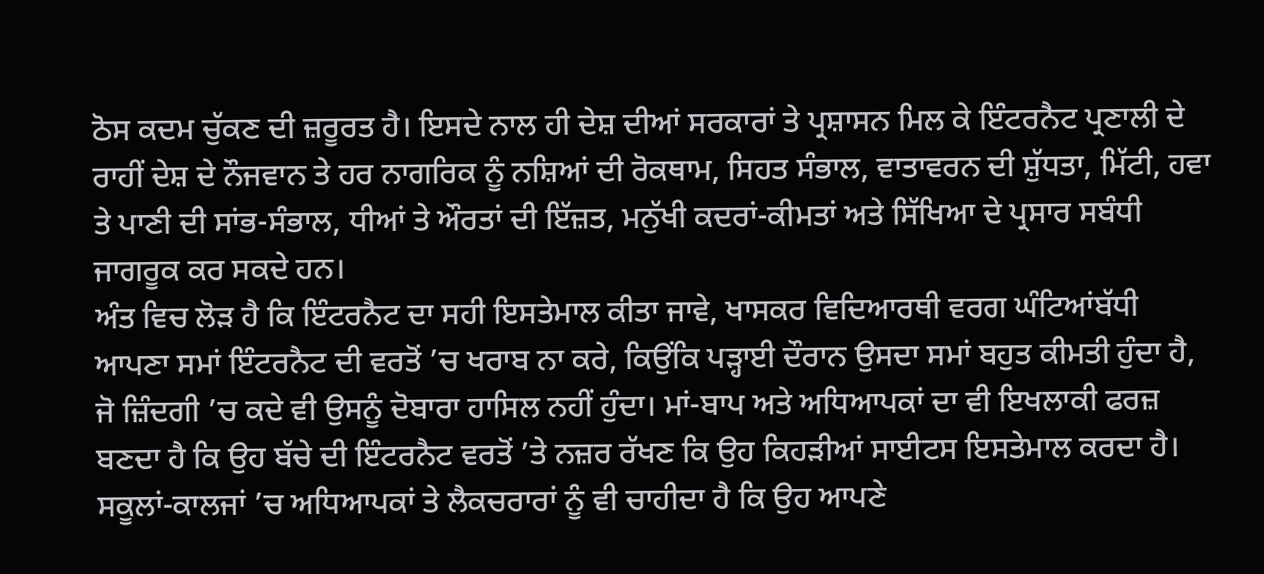ਠੋਸ ਕਦਮ ਚੁੱਕਣ ਦੀ ਜ਼ਰੂਰਤ ਹੈ। ਇਸਦੇ ਨਾਲ ਹੀ ਦੇਸ਼ ਦੀਆਂ ਸਰਕਾਰਾਂ ਤੇ ਪ੍ਰਸ਼ਾਸਨ ਮਿਲ ਕੇ ਇੰਟਰਨੈਟ ਪ੍ਰਣਾਲੀ ਦੇ ਰਾਹੀਂ ਦੇਸ਼ ਦੇ ਨੌਜਵਾਨ ਤੇ ਹਰ ਨਾਗਰਿਕ ਨੂੰ ਨਸ਼ਿਆਂ ਦੀ ਰੋਕਥਾਮ, ਸਿਹਤ ਸੰਭਾਲ, ਵਾਤਾਵਰਨ ਦੀ ਸ਼ੁੱਧਤਾ, ਮਿੱਟੀ, ਹਵਾ ਤੇ ਪਾਣੀ ਦੀ ਸਾਂਭ-ਸੰਭਾਲ, ਧੀਆਂ ਤੇ ਔਰਤਾਂ ਦੀ ਇੱਜ਼ਤ, ਮਨੁੱਖੀ ਕਦਰਾਂ-ਕੀਮਤਾਂ ਅਤੇ ਸਿੱਖਿਆ ਦੇ ਪ੍ਰਸਾਰ ਸਬੰਧੀ ਜਾਗਰੂਕ ਕਰ ਸਕਦੇ ਹਨ।
ਅੰਤ ਵਿਚ ਲੋੜ ਹੈ ਕਿ ਇੰਟਰਨੈਟ ਦਾ ਸਹੀ ਇਸਤੇਮਾਲ ਕੀਤਾ ਜਾਵੇ, ਖਾਸਕਰ ਵਿਦਿਆਰਥੀ ਵਰਗ ਘੰਟਿਆਂਬੱਧੀ ਆਪਣਾ ਸਮਾਂ ਇੰਟਰਨੈਟ ਦੀ ਵਰਤੋਂ ’ਚ ਖਰਾਬ ਨਾ ਕਰੇ, ਕਿਉਂਕਿ ਪੜ੍ਹਾਈ ਦੌਰਾਨ ਉਸਦਾ ਸਮਾਂ ਬਹੁਤ ਕੀਮਤੀ ਹੁੰਦਾ ਹੈ, ਜੋ ਜ਼ਿੰਦਗੀ ’ਚ ਕਦੇ ਵੀ ਉਸਨੂੰ ਦੋਬਾਰਾ ਹਾਸਿਲ ਨਹੀਂ ਹੁੰਦਾ। ਮਾਂ-ਬਾਪ ਅਤੇ ਅਧਿਆਪਕਾਂ ਦਾ ਵੀ ਇਖਲਾਕੀ ਫਰਜ਼ ਬਣਦਾ ਹੈ ਕਿ ਉਹ ਬੱਚੇ ਦੀ ਇੰਟਰਨੈਟ ਵਰਤੋਂ ’ਤੇ ਨਜ਼ਰ ਰੱਖਣ ਕਿ ਉਹ ਕਿਹੜੀਆਂ ਸਾਈਟਸ ਇਸਤੇਮਾਲ ਕਰਦਾ ਹੈ। ਸਕੂਲਾਂ-ਕਾਲਜਾਂ ’ਚ ਅਧਿਆਪਕਾਂ ਤੇ ਲੈਕਚਰਾਰਾਂ ਨੂੰ ਵੀ ਚਾਹੀਦਾ ਹੈ ਕਿ ਉਹ ਆਪਣੇ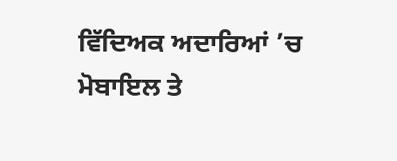ਵਿੱਦਿਅਕ ਅਦਾਰਿਆਂ ’ਚ ਮੋਬਾਇਲ ਤੇ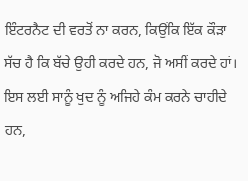ਇੰਟਰਨੈਟ ਦੀ ਵਰਤੋਂ ਨਾ ਕਰਨ, ਕਿਉਂਕਿ ਇੱਕ ਕੌੜਾ ਸੱਚ ਹੈ ਕਿ ਬੱਚੇ ਉਹੀ ਕਰਦੇ ਹਨ, ਜੋ ਅਸੀਂ ਕਰਦੇ ਹਾਂ। ਇਸ ਲਈ ਸਾਨੂੰ ਖੁਦ ਨੂੰ ਅਜਿਹੇ ਕੰਮ ਕਰਨੇ ਚਾਹੀਦੇ ਹਨ,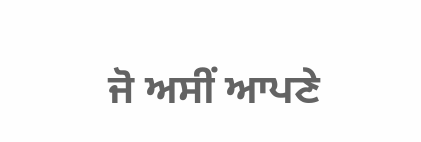ਜੋ ਅਸੀਂ ਆਪਣੇ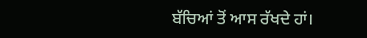ਬੱਚਿਆਂ ਤੋਂ ਆਸ ਰੱਖਦੇ ਹਾਂ।